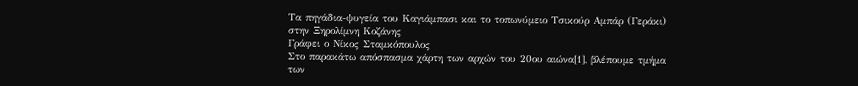Τα πηγάδια-ψυγεία του Καγιάμπασι και το τοπωνύμειο Τσικούρ Αμπάρ (Γεράκι) στην Ξηρολίμνη Κοζάνης
Γράφει ο Νίκος Σταμκόπουλος
Στο παρακάτω απόσπασμα χάρτη των αρχών του 20ου αιώνα[1], βλέπουμε τμήμα των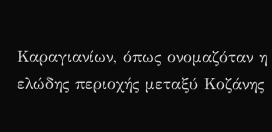Καραγιανίων, όπως ονομαζόταν η ελώδης περιοχής μεταξύ Κοζάνης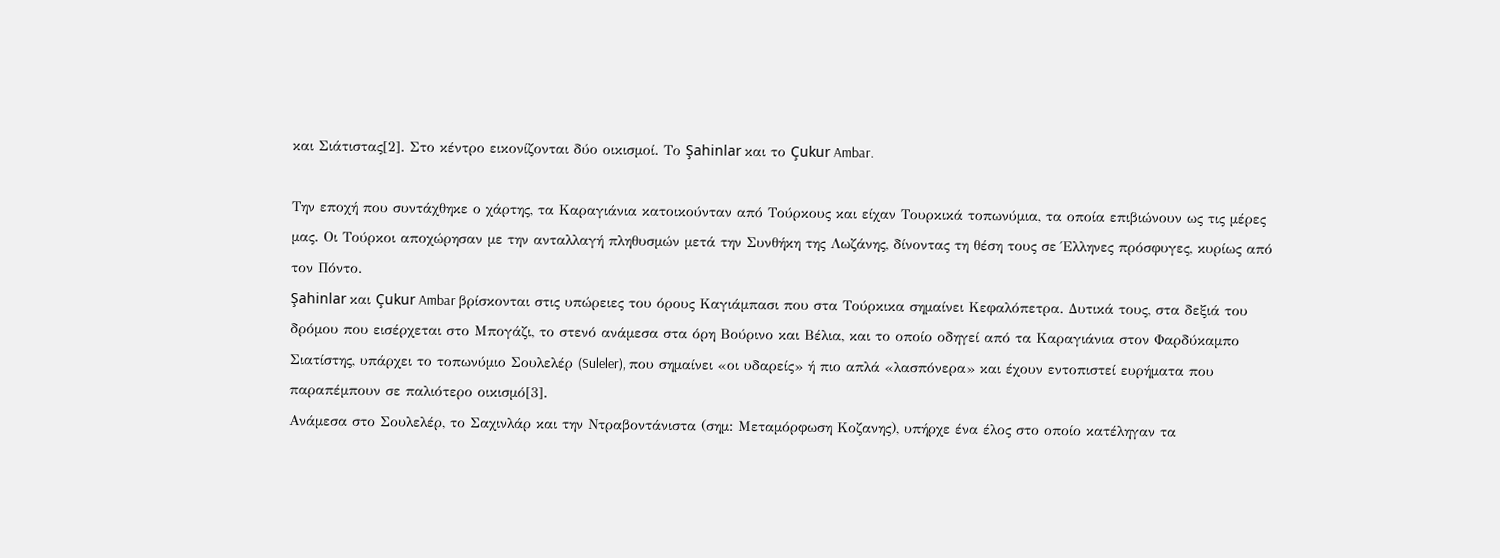και Σιάτιστας[2]. Στο κέντρο εικονίζονται δύο οικισμοί. Το Şahinlar και το Çukur Ambar.

Την εποχή που συντάχθηκε ο χάρτης, τα Καραγιάνια κατοικούνταν από Τούρκους και είχαν Τουρκικά τοπωνύμια, τα οποία επιβιώνουν ως τις μέρες μας. Οι Τούρκοι αποχώρησαν με την ανταλλαγή πληθυσμών μετά την Συνθήκη της Λωζάνης, δίνοντας τη θέση τους σε Έλληνες πρόσφυγες, κυρίως από τον Πόντο.
Şahinlar και Çukur Ambar βρίσκονται στις υπώρειες του όρους Καγιάμπασι που στα Τούρκικα σημαίνει Κεφαλόπετρα. Δυτικά τους, στα δεξιά του δρόμου που εισέρχεται στο Μπογάζι, το στενό ανάμεσα στα όρη Βούρινο και Βέλια, και το οποίο οδηγεί από τα Καραγιάνια στον Φαρδύκαμπο Σιατίστης, υπάρχει το τοπωνύμιο Σουλελέρ (Suleler), που σημαίνει «οι υδαρείς» ή πιο απλά «λασπόνερα» και έχουν εντοπιστεί ευρήματα που παραπέμπουν σε παλιότερο οικισμό[3].
Ανάμεσα στο Σουλελέρ, το Σαχινλάρ και την Ντραβοντάνιστα (σημ: Μεταμόρφωση Κοζανης), υπήρχε ένα έλος στο οποίο κατέληγαν τα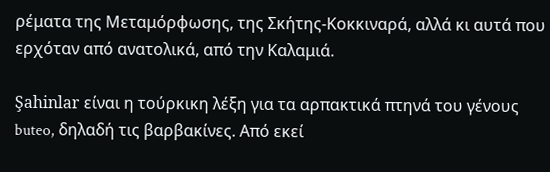ρέματα της Μεταμόρφωσης, της Σκήτης-Κοκκιναρά, αλλά κι αυτά που ερχόταν από ανατολικά, από την Καλαμιά.

Şahinlar είναι η τούρκικη λέξη για τα αρπακτικά πτηνά του γένους buteo, δηλαδή τις βαρβακίνες. Από εκεί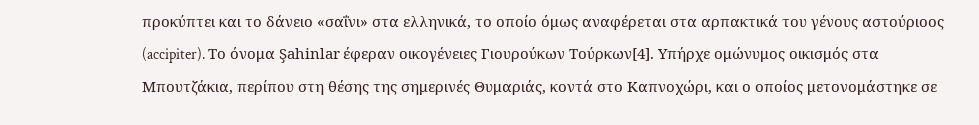προκύπτει και το δάνειο «σαΐνι» στα ελληνικά, το οποίο όμως αναφέρεται στα αρπακτικά του γένους αστούριοος (accipiter). Το όνομα Şahinlar έφεραν οικογένειες Γιουρούκων Τούρκων[4]. Υπήρχε ομώνυμος οικισμός στα Μπουτζάκια, περίπου στη θέσης της σημερινές Θυμαριάς, κοντά στο Καπνοχώρι, και ο οποίος μετονομάστηκε σε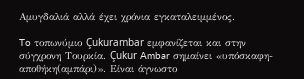Αμυγδαλιά αλλά έχει χρόνια εγκαταλειμμένος.

To τοπωνύμιο Çukurambar εμφανίζεται και στην σύγχρονη Τουρκία. Çukur Ambar σημαίνει «υπόσκαφη-αποθήκη(αμπάρι)». Είναι άγνωστο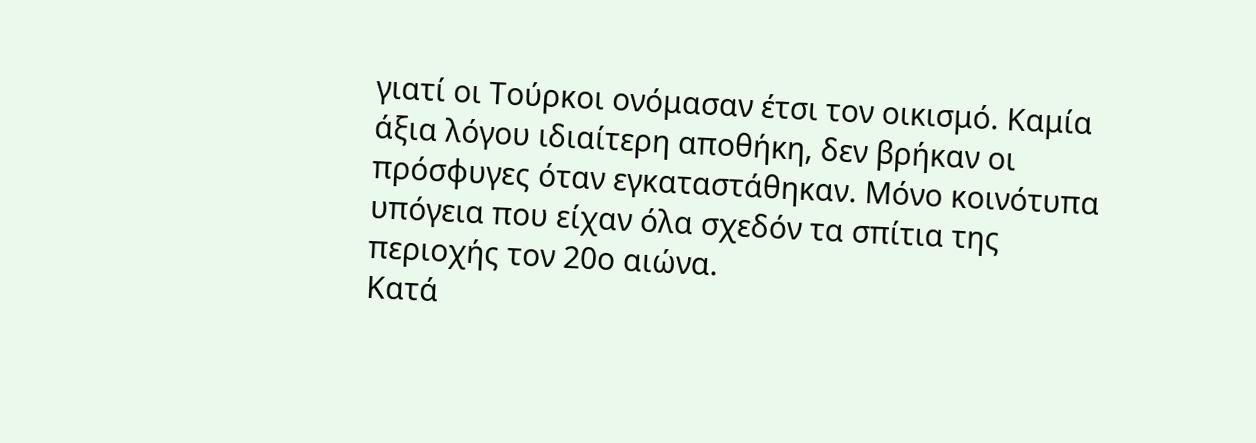γιατί οι Τούρκοι ονόμασαν έτσι τον οικισμό. Καμία άξια λόγου ιδιαίτερη αποθήκη, δεν βρήκαν οι πρόσφυγες όταν εγκαταστάθηκαν. Μόνο κοινότυπα υπόγεια που είχαν όλα σχεδόν τα σπίτια της περιοχής τον 20ο αιώνα.
Κατά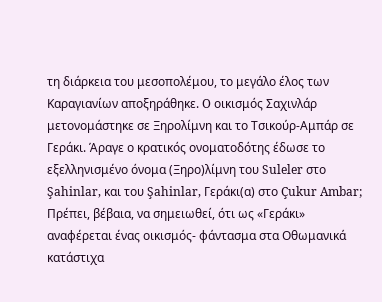τη διάρκεια του μεσοπολέμου, το μεγάλο έλος των Καραγιανίων αποξηράθηκε. O οικισμός Σαχινλάρ μετονομάστηκε σε Ξηρολίμνη και το Τσικούρ-Αμπάρ σε Γεράκι. Άραγε ο κρατικός ονοματοδότης έδωσε το εξελληνισμένο όνομα (Ξηρο)λίμνη του Suleler στο Şahinlar, και του Şahinlar, Γεράκι(α) στο Çukur Ambar;
Πρέπει, βέβαια, να σημειωθεί, ότι ως «Γεράκι» αναφέρεται ένας οικισμός- φάντασμα στα Οθωμανικά κατάστιχα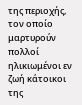της περιοχής, τον οποίο μαρτυρούν πολλοί ηλικιωμένοι εν ζωή κάτοικοι της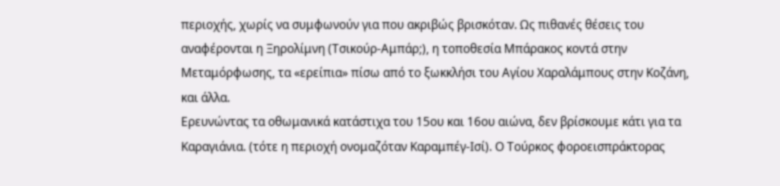περιοχής, χωρίς να συμφωνούν για που ακριβώς βρισκόταν. Ως πιθανές θέσεις του αναφέρονται η Ξηρολίμνη (Τσικούρ-Αμπάρ;), η τοποθεσία Μπάρακος κοντά στην Μεταμόρφωσης, τα «ερείπια» πίσω από το ξωκκλήσι του Αγίου Χαραλάμπους στην Κοζάνη, και άλλα.
Ερευνώντας τα οθωμανικά κατάστιχα του 15ου και 16ου αιώνα, δεν βρίσκουμε κάτι για τα Καραγιάνια. (τότε η περιοχή ονομαζόταν Καραμπέγ-Ισί). Ο Τούρκος φοροεισπράκτορας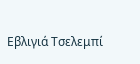Εβλιγιά Τσελεμπί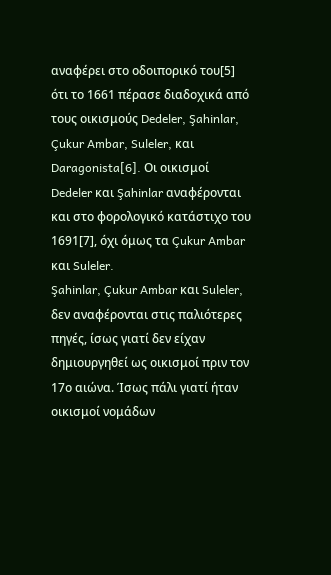αναφέρει στο οδοιπορικό του[5] ότι το 1661 πέρασε διαδοχικά από τους οικισμούς Dedeler, Şahinlar, Çukur Ambar, Suleler, και Daragonista[6]. Οι οικισμοί Dedeler και Şahinlar αναφέρονται και στο φορολογικό κατάστιχο του 1691[7], όχι όμως τα Çukur Ambar και Suleler.
Şahinlar, Çukur Ambar και Suleler, δεν αναφέρονται στις παλιότερες πηγές, ίσως γιατί δεν είχαν δημιουργηθεί ως οικισμοί πριν τον 17ο αιώνα. Ίσως πάλι γιατί ήταν οικισμοί νομάδων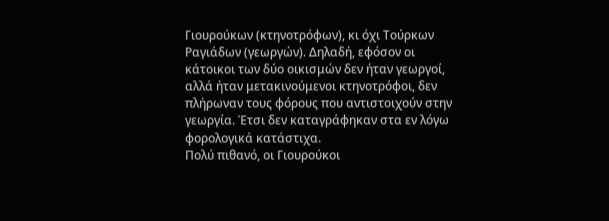Γιουρούκων (κτηνοτρόφων), κι όχι Τούρκων Ραγιάδων (γεωργών). Δηλαδή, εφόσον οι κάτοικοι των δύο οικισμών δεν ήταν γεωργοί, αλλά ήταν μετακινούμενοι κτηνοτρόφοι, δεν πλήρωναν τους φόρους που αντιστοιχούν στην γεωργία. Έτσι δεν καταγράφηκαν στα εν λόγω φορολογικά κατάστιχα.
Πολύ πιθανό, οι Γιουρούκοι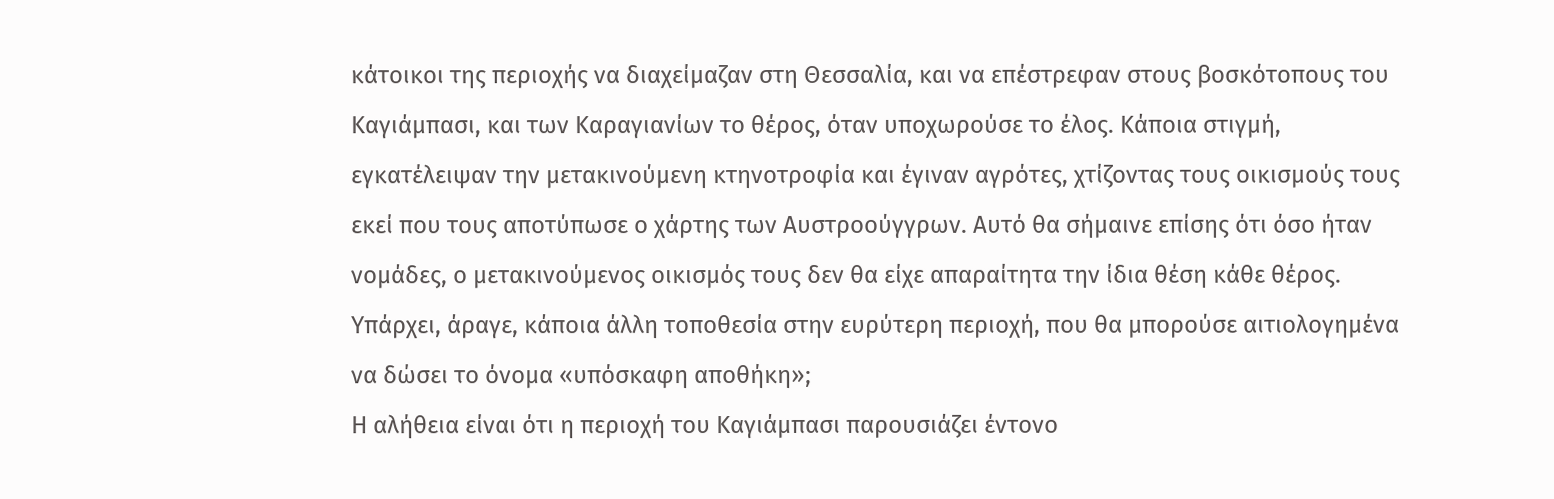κάτοικοι της περιοχής να διαχείμαζαν στη Θεσσαλία, και να επέστρεφαν στους βοσκότοπους του Καγιάμπασι, και των Καραγιανίων το θέρος, όταν υποχωρούσε το έλος. Κάποια στιγμή, εγκατέλειψαν την μετακινούμενη κτηνοτροφία και έγιναν αγρότες, χτίζοντας τους οικισμούς τους εκεί που τους αποτύπωσε ο χάρτης των Αυστροούγγρων. Αυτό θα σήμαινε επίσης ότι όσο ήταν νομάδες, ο μετακινούμενος οικισμός τους δεν θα είχε απαραίτητα την ίδια θέση κάθε θέρος. Υπάρχει, άραγε, κάποια άλλη τοποθεσία στην ευρύτερη περιοχή, που θα μπορούσε αιτιολογημένα να δώσει το όνομα «υπόσκαφη αποθήκη»;
Η αλήθεια είναι ότι η περιοχή του Καγιάμπασι παρουσιάζει έντονο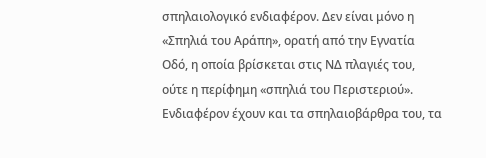σπηλαιολογικό ενδιαφέρον. Δεν είναι μόνο η «Σπηλιά του Αράπη», ορατή από την Εγνατία Οδό, η οποία βρίσκεται στις ΝΔ πλαγιές του, ούτε η περίφημη «σπηλιά του Περιστεριού». Ενδιαφέρον έχουν και τα σπηλαιοβάρθρα του, τα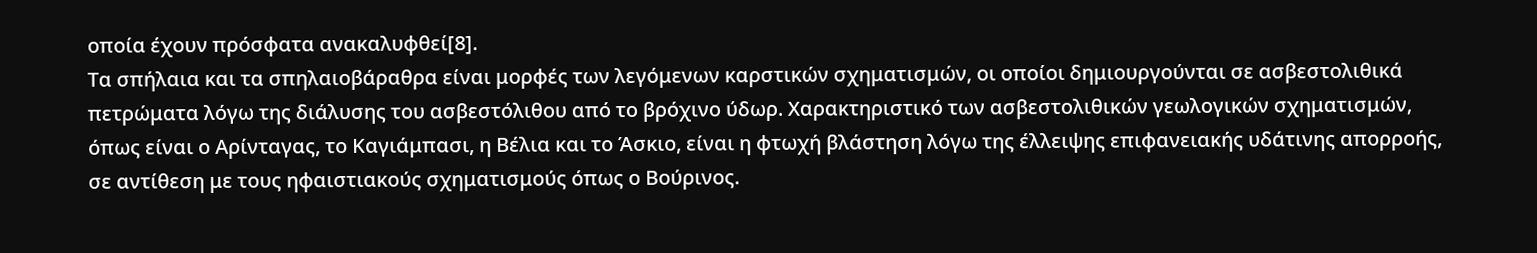οποία έχουν πρόσφατα ανακαλυφθεί[8].
Τα σπήλαια και τα σπηλαιοβάραθρα είναι μορφές των λεγόμενων καρστικών σχηματισμών, οι οποίοι δημιουργούνται σε ασβεστολιθικά πετρώματα λόγω της διάλυσης του ασβεστόλιθου από το βρόχινο ύδωρ. Χαρακτηριστικό των ασβεστολιθικών γεωλογικών σχηματισμών, όπως είναι ο Αρίνταγας, το Καγιάμπασι, η Βέλια και το Άσκιο, είναι η φτωχή βλάστηση λόγω της έλλειψης επιφανειακής υδάτινης απορροής, σε αντίθεση με τους ηφαιστιακούς σχηματισμούς όπως ο Βούρινος.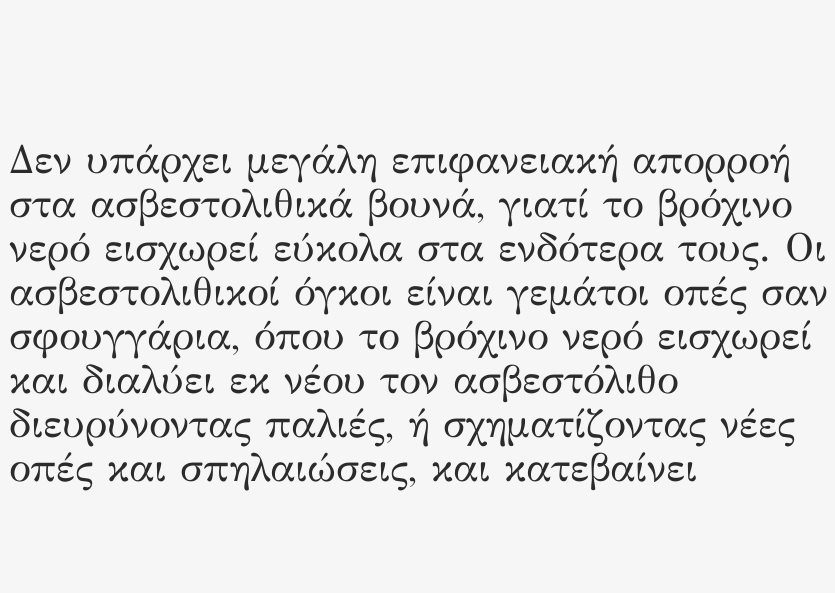Δεν υπάρχει μεγάλη επιφανειακή απορροή στα ασβεστολιθικά βουνά, γιατί το βρόχινο νερό εισχωρεί εύκολα στα ενδότερα τους. Οι ασβεστολιθικοί όγκοι είναι γεμάτοι οπές σαν σφουγγάρια, όπου το βρόχινο νερό εισχωρεί και διαλύει εκ νέου τον ασβεστόλιθο διευρύνοντας παλιές, ή σχηματίζοντας νέες οπές και σπηλαιώσεις, και κατεβαίνει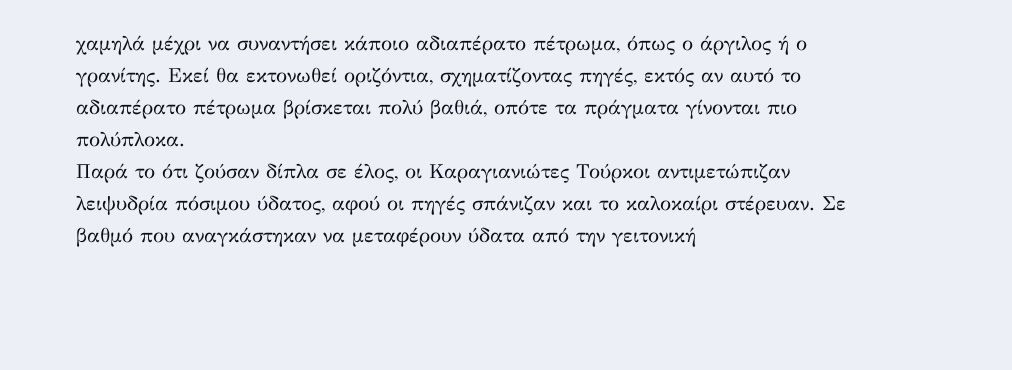χαμηλά μέχρι να συναντήσει κάποιο αδιαπέρατο πέτρωμα, όπως ο άργιλος ή ο γρανίτης. Εκεί θα εκτονωθεί οριζόντια, σχηματίζοντας πηγές, εκτός αν αυτό το αδιαπέρατο πέτρωμα βρίσκεται πολύ βαθιά, οπότε τα πράγματα γίνονται πιο πολύπλοκα.
Παρά το ότι ζούσαν δίπλα σε έλος, οι Καραγιανιώτες Τούρκοι αντιμετώπιζαν λειψυδρία πόσιμου ύδατος, αφού οι πηγές σπάνιζαν και το καλοκαίρι στέρευαν. Σε βαθμό που αναγκάστηκαν να μεταφέρουν ύδατα από την γειτονική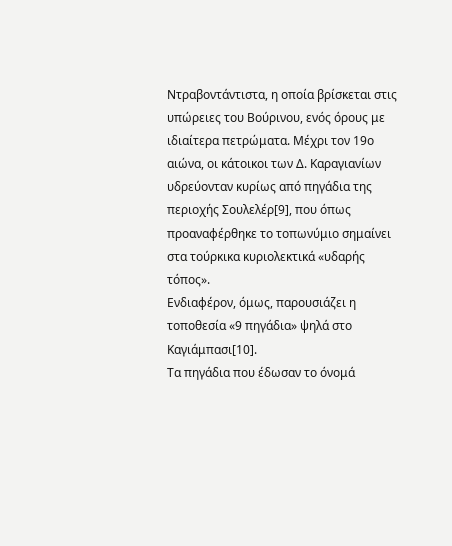Ντραβοντάντιστα, η οποία βρίσκεται στις υπώρειες του Βούρινου, ενός όρους με ιδιαίτερα πετρώματα. Μέχρι τον 19ο αιώνα, οι κάτοικοι των Δ. Καραγιανίων υδρεύονταν κυρίως από πηγάδια της περιοχής Σουλελέρ[9], που όπως προαναφέρθηκε το τοπωνύμιο σημαίνει στα τούρκικα κυριολεκτικά «υδαρής τόπος».
Ενδιαφέρον, όμως, παρουσιάζει η τοποθεσία «9 πηγάδια» ψηλά στο Καγιάμπασι[10].
Τα πηγάδια που έδωσαν το όνομά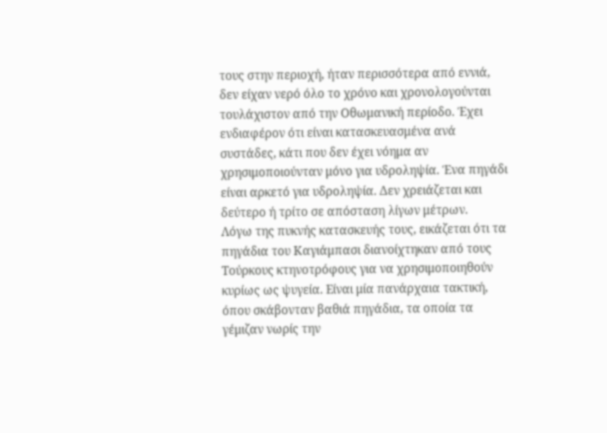τους στην περιοχή, ήταν περισσότερα από εννιά, δεν είχαν νερό όλο το χρόνο και χρονολογούνται τουλάχιστον από την Οθωμανική περίοδο. Έχει ενδιαφέρον ότι είναι κατασκευασμένα ανά συστάδες, κάτι που δεν έχει νόημα αν χρησιμοποιούνταν μόνο για υδροληψία. Ένα πηγάδι είναι αρκετό για υδροληψία. Δεν χρειάζεται και δεύτερο ή τρίτο σε απόσταση λίγων μέτρων.
Λόγω της πυκνής κατασκευής τους, εικάζεται ότι τα πηγάδια του Καγιάμπασι διανοίχτηκαν από τους Τούρκους κτηνοτρόφους για να χρησιμοποιηθούν κυρίως ως ψυγεία. Είναι μία πανάρχαια τακτική, όπου σκάβονταν βαθιά πηγάδια, τα οποία τα γέμιζαν νωρίς την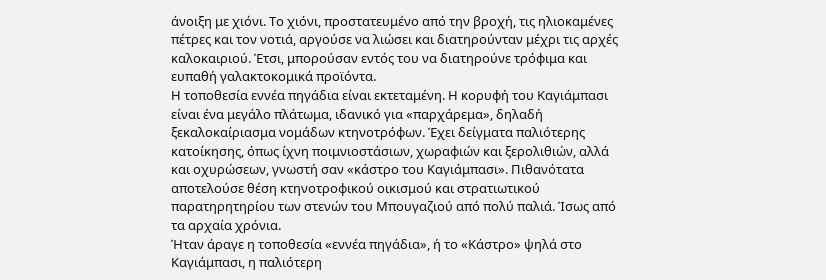άνοιξη με χιόνι. Το χιόνι, προστατευμένο από την βροχή, τις ηλιοκαμένες πέτρες και τον νοτιά, αργούσε να λιώσει και διατηρούνταν μέχρι τις αρχές καλοκαιριού. Έτσι, μπορούσαν εντός του να διατηρούνε τρόφιμα και ευπαθή γαλακτοκομικά προϊόντα.
Η τοποθεσία εννέα πηγάδια είναι εκτεταμένη. Η κορυφή του Καγιάμπασι είναι ένα μεγάλο πλάτωμα, ιδανικό για «παρχάρεμα», δηλαδή ξεκαλοκαίριασμα νομάδων κτηνοτρόφων. Έχει δείγματα παλιότερης κατοίκησης, όπως ίχνη ποιμνιοστάσιων, χωραφιών και ξερολιθιών, αλλά και οχυρώσεων, γνωστή σαν «κάστρο του Καγιάμπασι». Πιθανότατα αποτελούσε θέση κτηνοτροφικού οικισμού και στρατιωτικού παρατηρητηρίου των στενών του Μπουγαζιού από πολύ παλιά. Ίσως από τα αρχαία χρόνια.
Ήταν άραγε η τοποθεσία «εννέα πηγάδια», ή το «Κάστρο» ψηλά στο Καγιάμπασι, η παλιότερη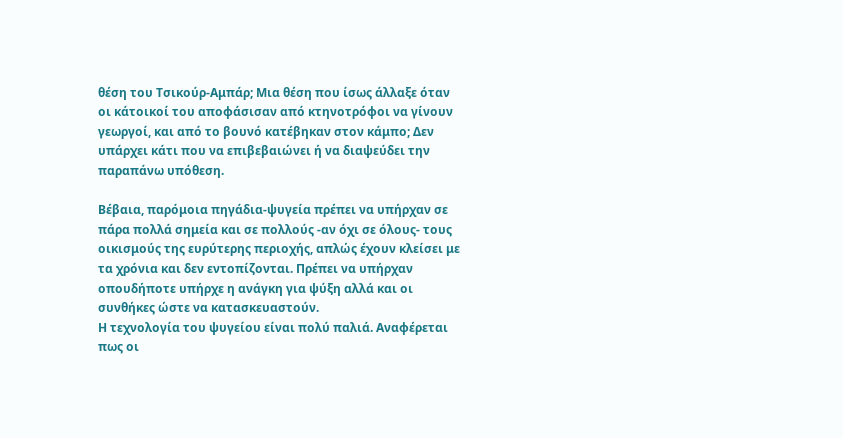θέση του Τσικούρ-Αμπάρ; Μια θέση που ίσως άλλαξε όταν οι κάτοικοί του αποφάσισαν από κτηνοτρόφοι να γίνουν γεωργοί, και από το βουνό κατέβηκαν στον κάμπο; Δεν υπάρχει κάτι που να επιβεβαιώνει ή να διαψεύδει την παραπάνω υπόθεση.

Βέβαια, παρόμοια πηγάδια-ψυγεία πρέπει να υπήρχαν σε πάρα πολλά σημεία και σε πολλούς -αν όχι σε όλους- τους οικισμούς της ευρύτερης περιοχής, απλώς έχουν κλείσει με τα χρόνια και δεν εντοπίζονται. Πρέπει να υπήρχαν οπουδήποτε υπήρχε η ανάγκη για ψύξη αλλά και οι συνθήκες ώστε να κατασκευαστούν.
Η τεχνολογία του ψυγείου είναι πολύ παλιά. Αναφέρεται πως οι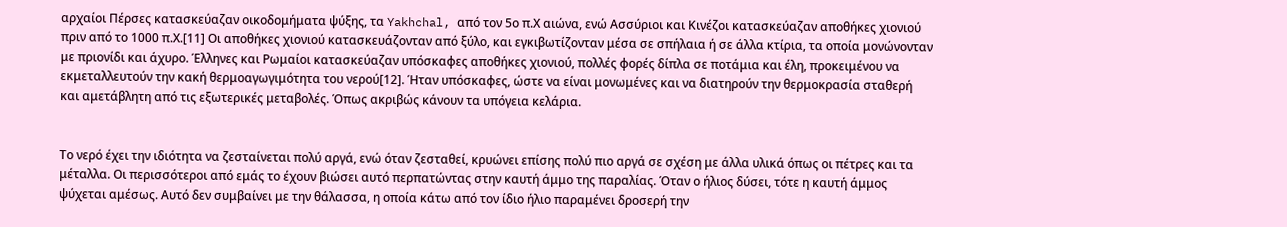αρχαίοι Πέρσες κατασκεύαζαν οικοδομήματα ψύξης, τα Yakhchal, από τον 5ο π.Χ αιώνα, ενώ Ασσύριοι και Κινέζοι κατασκεύαζαν αποθήκες χιονιού πριν από το 1000 π.Χ.[11] Οι αποθήκες χιονιού κατασκευάζονταν από ξύλο, και εγκιβωτίζονταν μέσα σε σπήλαια ή σε άλλα κτίρια, τα οποία μονώνονταν με πριονίδι και άχυρο. Έλληνες και Ρωμαίοι κατασκεύαζαν υπόσκαφες αποθήκες χιονιού, πολλές φορές δίπλα σε ποτάμια και έλη, προκειμένου να εκμεταλλευτούν την κακή θερμοαγωγιμότητα του νερού[12]. Ήταν υπόσκαφες, ώστε να είναι μονωμένες και να διατηρούν την θερμοκρασία σταθερή και αμετάβλητη από τις εξωτερικές μεταβολές. Όπως ακριβώς κάνουν τα υπόγεια κελάρια.


Το νερό έχει την ιδιότητα να ζεσταίνεται πολύ αργά, ενώ όταν ζεσταθεί, κρυώνει επίσης πολύ πιο αργά σε σχέση με άλλα υλικά όπως οι πέτρες και τα μέταλλα. Οι περισσότεροι από εμάς το έχουν βιώσει αυτό περπατώντας στην καυτή άμμο της παραλίας. Όταν ο ήλιος δύσει, τότε η καυτή άμμος ψύχεται αμέσως. Αυτό δεν συμβαίνει με την θάλασσα, η οποία κάτω από τον ίδιο ήλιο παραμένει δροσερή την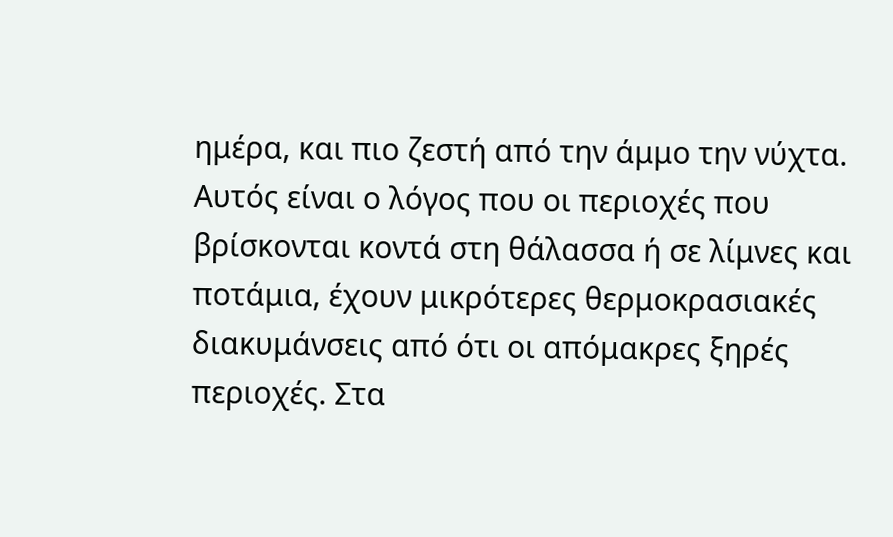ημέρα, και πιο ζεστή από την άμμο την νύχτα. Αυτός είναι ο λόγος που οι περιοχές που βρίσκονται κοντά στη θάλασσα ή σε λίμνες και ποτάμια, έχουν μικρότερες θερμοκρασιακές διακυμάνσεις από ότι οι απόμακρες ξηρές περιοχές. Στα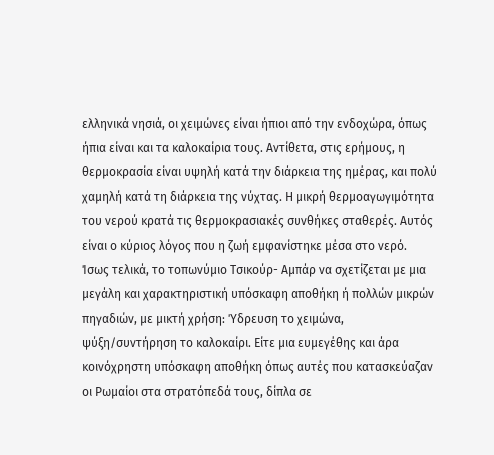ελληνικά νησιά, οι χειμώνες είναι ήπιοι από την ενδοχώρα, όπως ήπια είναι και τα καλοκαίρια τους. Αντίθετα, στις ερήμους, η θερμοκρασία είναι υψηλή κατά την διάρκεια της ημέρας, και πολύ χαμηλή κατά τη διάρκεια της νύχτας. Η μικρή θερμοαγωγιμότητα του νερού κρατά τις θερμοκρασιακές συνθήκες σταθερές. Αυτός είναι ο κύριος λόγος που η ζωή εμφανίστηκε μέσα στο νερό.
Ίσως τελικά, το τοπωνύμιο Τσικούρ- Αμπάρ να σχετίζεται με μια μεγάλη και χαρακτηριστική υπόσκαφη αποθήκη ή πολλών μικρών πηγαδιών, με μικτή χρήση: Ύδρευση το χειμώνα, ψύξη/συντήρηση το καλοκαίρι. Είτε μια ευμεγέθης και άρα κοινόχρηστη υπόσκαφη αποθήκη όπως αυτές που κατασκεύαζαν οι Ρωμαίοι στα στρατόπεδά τους, δίπλα σε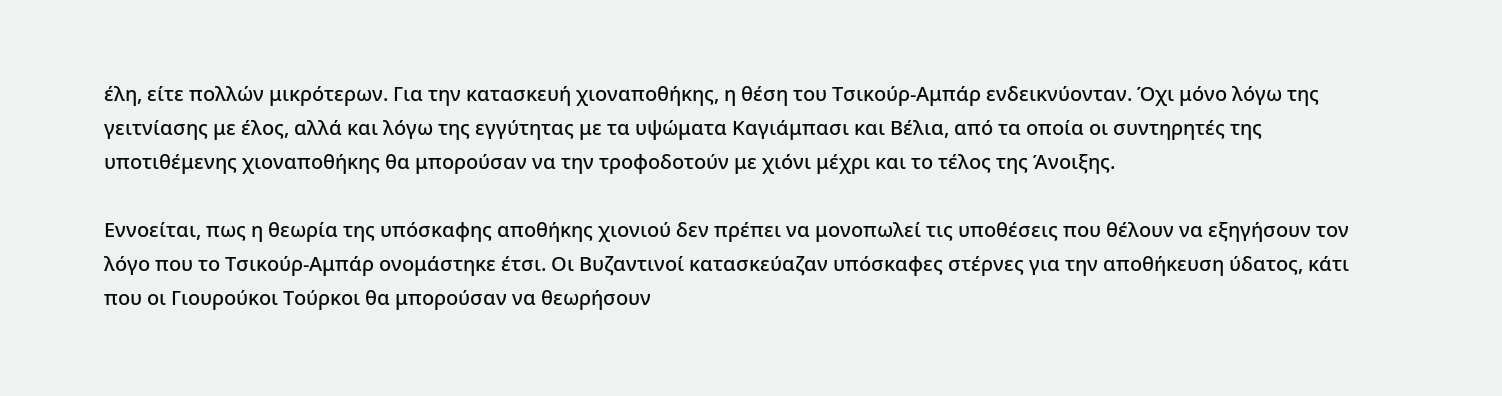έλη, είτε πολλών μικρότερων. Για την κατασκευή χιοναποθήκης, η θέση του Τσικούρ-Αμπάρ ενδεικνύονταν. Όχι μόνο λόγω της γειτνίασης με έλος, αλλά και λόγω της εγγύτητας με τα υψώματα Καγιάμπασι και Βέλια, από τα οποία οι συντηρητές της υποτιθέμενης χιοναποθήκης θα μπορούσαν να την τροφοδοτούν με χιόνι μέχρι και το τέλος της Άνοιξης.

Εννοείται, πως η θεωρία της υπόσκαφης αποθήκης χιονιού δεν πρέπει να μονοπωλεί τις υποθέσεις που θέλουν να εξηγήσουν τον λόγο που το Τσικούρ-Αμπάρ ονομάστηκε έτσι. Οι Βυζαντινοί κατασκεύαζαν υπόσκαφες στέρνες για την αποθήκευση ύδατος, κάτι που οι Γιουρούκοι Τούρκοι θα μπορούσαν να θεωρήσουν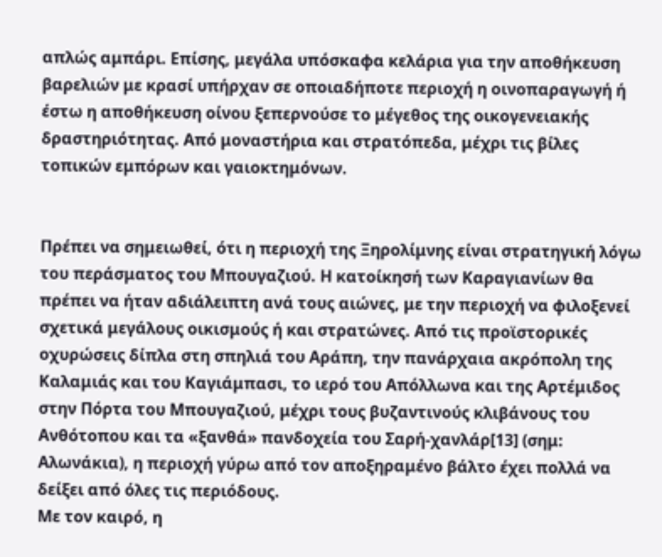απλώς αμπάρι. Επίσης, μεγάλα υπόσκαφα κελάρια για την αποθήκευση βαρελιών με κρασί υπήρχαν σε οποιαδήποτε περιοχή η οινοπαραγωγή ή έστω η αποθήκευση οίνου ξεπερνούσε το μέγεθος της οικογενειακής δραστηριότητας. Από μοναστήρια και στρατόπεδα, μέχρι τις βίλες τοπικών εμπόρων και γαιοκτημόνων.


Πρέπει να σημειωθεί, ότι η περιοχή της Ξηρολίμνης είναι στρατηγική λόγω του περάσματος του Μπουγαζιού. Η κατοίκησή των Καραγιανίων θα πρέπει να ήταν αδιάλειπτη ανά τους αιώνες, με την περιοχή να φιλοξενεί σχετικά μεγάλους οικισμούς ή και στρατώνες. Από τις προϊστορικές οχυρώσεις δίπλα στη σπηλιά του Αράπη, την πανάρχαια ακρόπολη της Καλαμιάς και του Καγιάμπασι, το ιερό του Απόλλωνα και της Αρτέμιδος στην Πόρτα του Μπουγαζιού, μέχρι τους βυζαντινούς κλιβάνους του Ανθότοπου και τα «ξανθά» πανδοχεία του Σαρή-χανλάρ[13] (σημ: Αλωνάκια), η περιοχή γύρω από τον αποξηραμένο βάλτο έχει πολλά να δείξει από όλες τις περιόδους.
Με τον καιρό, η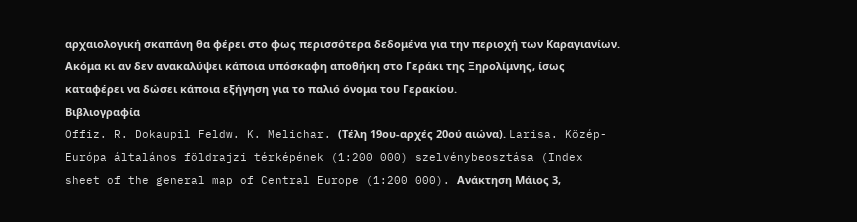αρχαιολογική σκαπάνη θα φέρει στο φως περισσότερα δεδομένα για την περιοχή των Καραγιανίων. Ακόμα κι αν δεν ανακαλύψει κάποια υπόσκαφη αποθήκη στο Γεράκι της Ξηρολίμνης, ίσως καταφέρει να δώσει κάποια εξήγηση για το παλιό όνομα του Γερακίου.
Βιβλιογραφία
Offiz. R. Dokaupil Feldw. K. Melichar. (Τέλη 19ου-αρχές 20ού αιώνα). Larisa. Közép-Európa általános földrajzi térképének (1:200 000) szelvénybeosztása (Index sheet of the general map of Central Europe (1:200 000). Ανάκτηση Μάιος 3,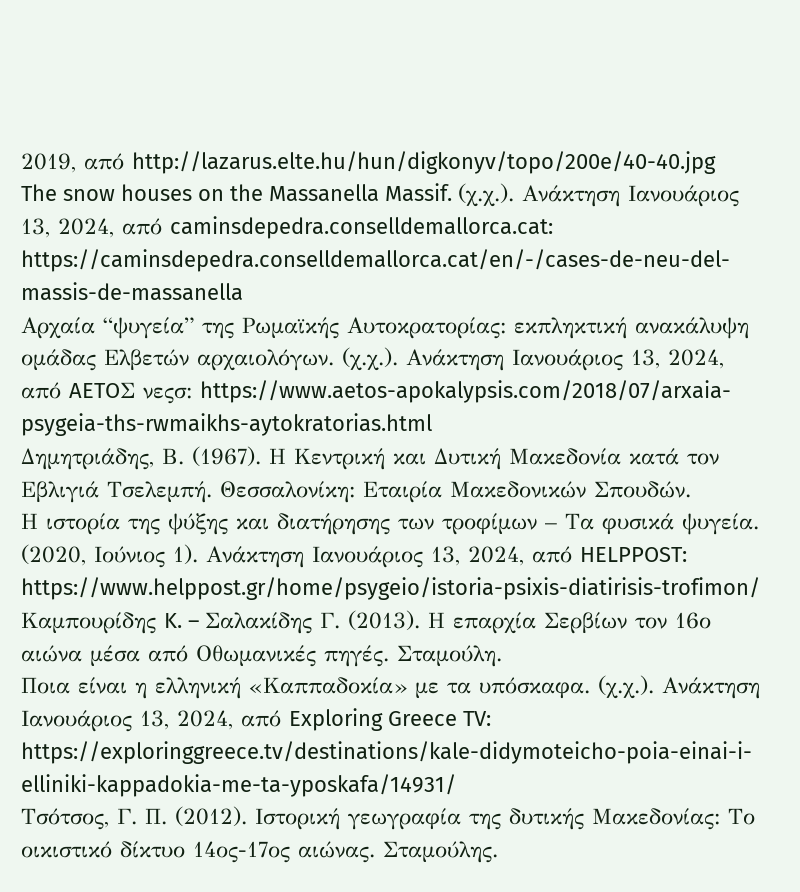2019, από http://lazarus.elte.hu/hun/digkonyv/topo/200e/40-40.jpg
The snow houses on the Massanella Massif. (χ.χ.). Ανάκτηση Ιανουάριος 13, 2024, από caminsdepedra.conselldemallorca.cat: https://caminsdepedra.conselldemallorca.cat/en/-/cases-de-neu-del-massis-de-massanella
Αρχαία “ψυγεία” της Ρωμαϊκής Αυτοκρατορίας: εκπληκτική ανακάλυψη ομάδας Ελβετών αρχαιολόγων. (χ.χ.). Ανάκτηση Ιανουάριος 13, 2024, από AETOΣ νεςσ: https://www.aetos-apokalypsis.com/2018/07/arxaia-psygeia-ths-rwmaikhs-aytokratorias.html
Δημητριάδης, Β. (1967). Η Κεντρική και Δυτική Μακεδονία κατά τον Εβλιγιά Τσελεμπή. Θεσσαλονίκη: Εταιρία Μακεδονικών Σπουδών.
Η ιστορία της ψύξης και διατήρησης των τροφίμων – Τα φυσικά ψυγεία. (2020, Ιούνιος 1). Ανάκτηση Ιανουάριος 13, 2024, από HELPPOST: https://www.helppost.gr/home/psygeio/istoria-psixis-diatirisis-trofimon/
Καμπουρίδης K. – Σαλακίδης Γ. (2013). Η επαρχία Σερβίων τον 16ο αιώνα μέσα από Οθωμανικές πηγές. Σταμούλη.
Ποια είναι η ελληνική «Καππαδοκία» με τα υπόσκαφα. (χ.χ.). Ανάκτηση Ιανουάριος 13, 2024, από Exploring Greece TV: https://exploringgreece.tv/destinations/kale-didymoteicho-poia-einai-i-elliniki-kappadokia-me-ta-yposkafa/14931/
Τσότσος, Γ. Π. (2012). Ιστορική γεωγραφία της δυτικής Μακεδονίας: Το οικιστικό δίκτυο 14ος-17ος αιώνας. Σταμούλης.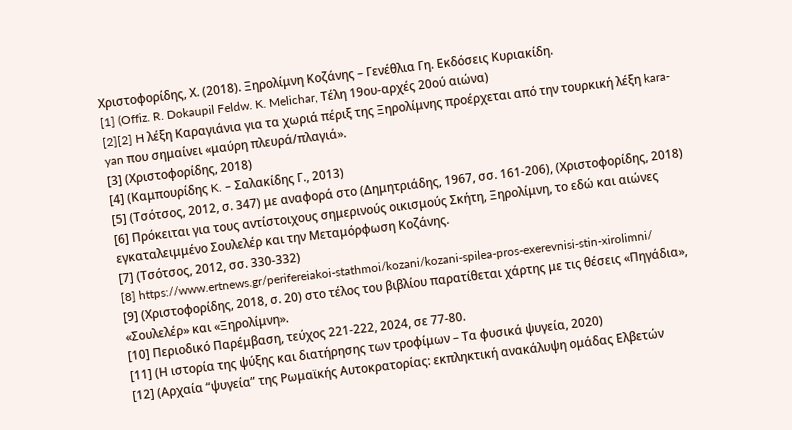Χριστοφορίδης, Χ. (2018). Ξηρολίμνη Κοζάνης – Γενέθλια Γη. Εκδόσεις Κυριακίδη.
[1] (Offiz. R. Dokaupil Feldw. K. Melichar, Τέλη 19ου-αρχές 20ού αιώνα)
[2][2] H λέξη Καραγιάνια για τα χωριά πέριξ της Ξηρολίμνης προέρχεται από την τουρκική λέξη kara-yan που σημαίνει «μαύρη πλευρά/πλαγιά».
[3] (Χριστοφορίδης, 2018)
[4] (Καμπουρίδης K. – Σαλακίδης Γ., 2013)
[5] (Τσότσος, 2012, σ. 347) με αναφορά στο (Δημητριάδης, 1967, σσ. 161-206), (Χριστοφορίδης, 2018)
[6] Πρόκειται για τους αντίστοιχους σημερινούς οικισμούς Σκήτη, Ξηρολίμνη, το εδώ και αιώνες εγκαταλειμμένο Σουλελέρ και την Μεταμόρφωση Κοζάνης.
[7] (Τσότσος, 2012, σσ. 330-332)
[8] https://www.ertnews.gr/perifereiakoi-stathmoi/kozani/kozani-spilea-pros-exerevnisi-stin-xirolimni/
[9] (Χριστοφορίδης, 2018, σ. 20) στο τέλος του βιβλίου παρατίθεται χάρτης με τις θέσεις «Πηγάδια», «Σουλελέρ» και «Ξηρολίμνη».
[10] Περιοδικό Παρέμβαση, τεύχος 221-222, 2024, σε 77-80.
[11] (Η ιστορία της ψύξης και διατήρησης των τροφίμων – Τα φυσικά ψυγεία, 2020)
[12] (Αρχαία “ψυγεία” της Ρωμαϊκής Αυτοκρατορίας: εκπληκτική ανακάλυψη ομάδας Ελβετών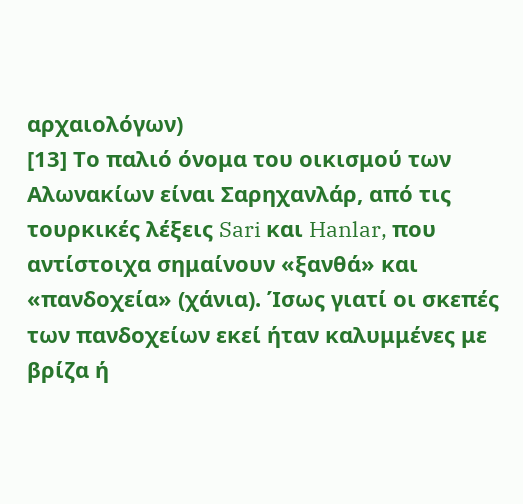αρχαιολόγων)
[13] Το παλιό όνομα του οικισμού των Αλωνακίων είναι Σαρηχανλάρ, από τις τουρκικές λέξεις Sari και Hanlar, που αντίστοιχα σημαίνουν «ξανθά» και «πανδοχεία» (χάνια). Ίσως γιατί οι σκεπές των πανδοχείων εκεί ήταν καλυμμένες με βρίζα ή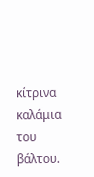κίτρινα καλάμια του βάλτου.